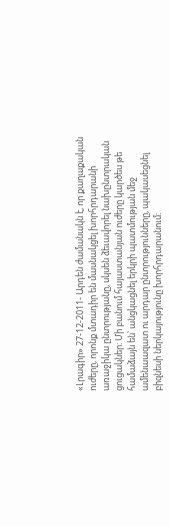«Լրագիր» 27-12-2011- Արդեն ժամանակն է, որ քաղաքական ուժերը, որոնք մտադիր են մասնակցել խորհրդարանի առաջիկա ընտրությանը, սկսեն ձեւավորել նախընտրական ցուցակներ: Մի բանում հայաստանյան ուժերը կարծես թե համաձայն են՝ անցկացնել երկրի պատմության մեջ ամենաազատ ու արդար ընտրությունները, պակասեցնել բիզնեսի ներկայությունը խորհրդարանում: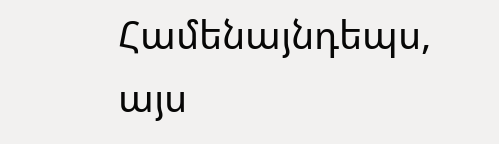Համենայնդեպս, այս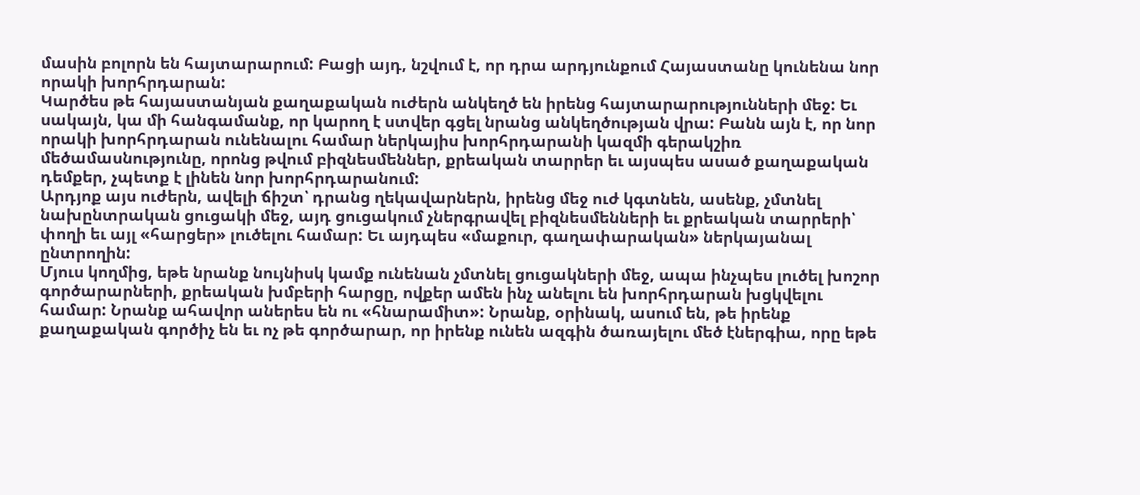մասին բոլորն են հայտարարում: Բացի այդ, նշվում է, որ դրա արդյունքում Հայաստանը կունենա նոր որակի խորհրդարան:
Կարծես թե հայաստանյան քաղաքական ուժերն անկեղծ են իրենց հայտարարությունների մեջ: Եւ սակայն, կա մի հանգամանք, որ կարող է ստվեր գցել նրանց անկեղծության վրա: Բանն այն է, որ նոր որակի խորհրդարան ունենալու համար ներկայիս խորհրդարանի կազմի գերակշիռ մեծամասնությունը, որոնց թվում բիզնեսմեններ, քրեական տարրեր եւ այսպես ասած քաղաքական դեմքեր, չպետք է լինեն նոր խորհրդարանում:
Արդյոք այս ուժերն, ավելի ճիշտ՝ դրանց ղեկավարներն, իրենց մեջ ուժ կգտնեն, ասենք, չմտնել նախընտրական ցուցակի մեջ, այդ ցուցակում չներգրավել բիզնեսմենների եւ քրեական տարրերի՝ փողի եւ այլ «հարցեր» լուծելու համար: Եւ այդպես «մաքուր, գաղափարական» ներկայանալ ընտրողին:
Մյուս կողմից, եթե նրանք նույնիսկ կամք ունենան չմտնել ցուցակների մեջ, ապա ինչպես լուծել խոշոր գործարարների, քրեական խմբերի հարցը, ովքեր ամեն ինչ անելու են խորհրդարան խցկվելու համար: Նրանք ահավոր աներես են ու «հնարամիտ»: Նրանք, օրինակ, ասում են, թե իրենք քաղաքական գործիչ են եւ ոչ թե գործարար, որ իրենք ունեն ազգին ծառայելու մեծ էներգիա, որը եթե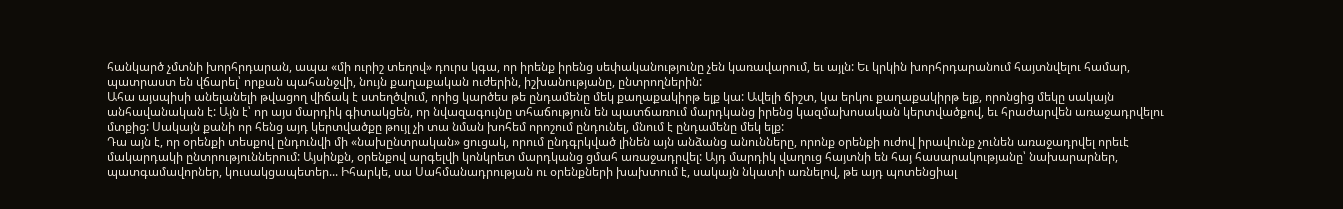հանկարծ չմտնի խորհրդարան, ապա «մի ուրիշ տեղով» դուրս կգա, որ իրենք իրենց սեփականությունը չեն կառավարում, եւ այլն: Եւ կրկին խորհրդարանում հայտնվելու համար, պատրաստ են վճարել՝ որքան պահանջվի, նույն քաղաքական ուժերին, իշխանությանը, ընտրողներին:
Ահա այսպիսի անելանելի թվացող վիճակ է ստեղծվում, որից կարծես թե ընդամենը մեկ քաղաքակիրթ ելք կա: Ավելի ճիշտ, կա երկու քաղաքակիրթ ելք, որոնցից մեկը սակայն անհավանական է: Այն է՝ որ այս մարդիկ գիտակցեն, որ նվազագույնը տհաճություն են պատճառում մարդկանց իրենց կազմախոսական կերտվածքով, եւ հրաժարվեն առաջադրվելու մտքից: Սակայն քանի որ հենց այդ կերտվածքը թույլ չի տա նման խոհեմ որոշում ընդունել, մնում է ընդամենը մեկ ելք:
Դա այն է, որ օրենքի տեսքով ընդունվի մի «նախընտրական» ցուցակ, որում ընդգրկված լինեն այն անձանց անունները, որոնք օրենքի ուժով իրավունք չունեն առաջադրվել որեւէ մակարդակի ընտրություններում: Այսինքն, օրենքով արգելվի կոնկրետ մարդկանց ցմահ առաջադրվել: Այդ մարդիկ վաղուց հայտնի են հայ հասարակությանը՝ նախարարներ, պատգամավորներ, կուսակցապետեր... Իհարկե, սա Սահմանադրության ու օրենքների խախտում է, սակայն նկատի առնելով, թե այդ պոտենցիալ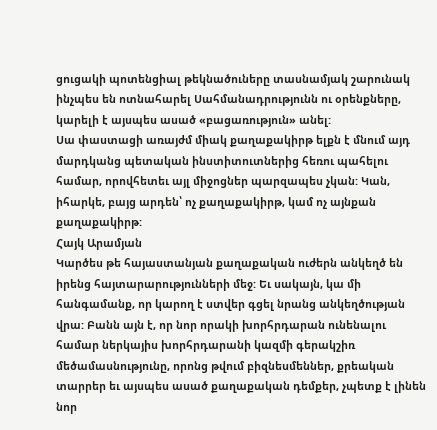ցուցակի պոտենցիալ թեկնածուները տասնամյակ շարունակ ինչպես են ոտնահարել Սահմանադրությունն ու օրենքները, կարելի է այսպես ասած «բացառություն» անել:
Սա փաստացի առայժմ միակ քաղաքակիրթ ելքն է մնում այդ մարդկանց պետական ինստիտուտներից հեռու պահելու համար, որովհետեւ այլ միջոցներ պարզապես չկան: Կան, իհարկե, բայց արդեն՝ ոչ քաղաքակիրթ, կամ ոչ այնքան քաղաքակիրթ:
Հայկ Արամյան
Կարծես թե հայաստանյան քաղաքական ուժերն անկեղծ են իրենց հայտարարությունների մեջ: Եւ սակայն, կա մի հանգամանք, որ կարող է ստվեր գցել նրանց անկեղծության վրա: Բանն այն է, որ նոր որակի խորհրդարան ունենալու համար ներկայիս խորհրդարանի կազմի գերակշիռ մեծամասնությունը, որոնց թվում բիզնեսմեններ, քրեական տարրեր եւ այսպես ասած քաղաքական դեմքեր, չպետք է լինեն նոր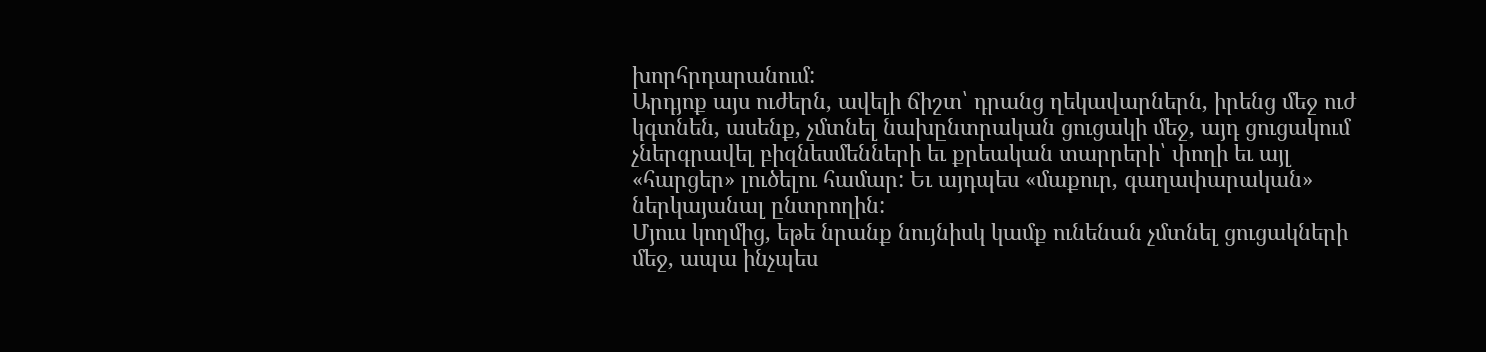խորհրդարանում:
Արդյոք այս ուժերն, ավելի ճիշտ՝ դրանց ղեկավարներն, իրենց մեջ ուժ կգտնեն, ասենք, չմտնել նախընտրական ցուցակի մեջ, այդ ցուցակում չներգրավել բիզնեսմենների եւ քրեական տարրերի՝ փողի եւ այլ «հարցեր» լուծելու համար: Եւ այդպես «մաքուր, գաղափարական» ներկայանալ ընտրողին:
Մյուս կողմից, եթե նրանք նույնիսկ կամք ունենան չմտնել ցուցակների մեջ, ապա ինչպես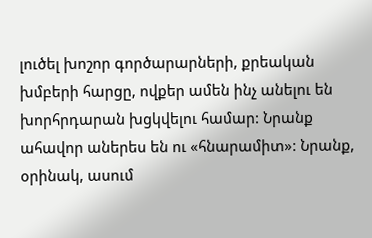լուծել խոշոր գործարարների, քրեական խմբերի հարցը, ովքեր ամեն ինչ անելու են խորհրդարան խցկվելու համար: Նրանք ահավոր աներես են ու «հնարամիտ»: Նրանք, օրինակ, ասում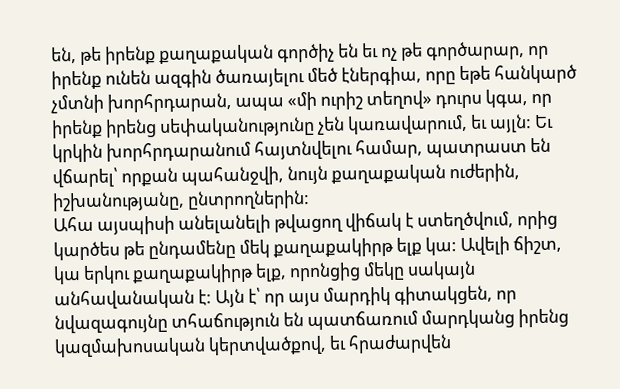են, թե իրենք քաղաքական գործիչ են եւ ոչ թե գործարար, որ իրենք ունեն ազգին ծառայելու մեծ էներգիա, որը եթե հանկարծ չմտնի խորհրդարան, ապա «մի ուրիշ տեղով» դուրս կգա, որ իրենք իրենց սեփականությունը չեն կառավարում, եւ այլն: Եւ կրկին խորհրդարանում հայտնվելու համար, պատրաստ են վճարել՝ որքան պահանջվի, նույն քաղաքական ուժերին, իշխանությանը, ընտրողներին:
Ահա այսպիսի անելանելի թվացող վիճակ է ստեղծվում, որից կարծես թե ընդամենը մեկ քաղաքակիրթ ելք կա: Ավելի ճիշտ, կա երկու քաղաքակիրթ ելք, որոնցից մեկը սակայն անհավանական է: Այն է՝ որ այս մարդիկ գիտակցեն, որ նվազագույնը տհաճություն են պատճառում մարդկանց իրենց կազմախոսական կերտվածքով, եւ հրաժարվեն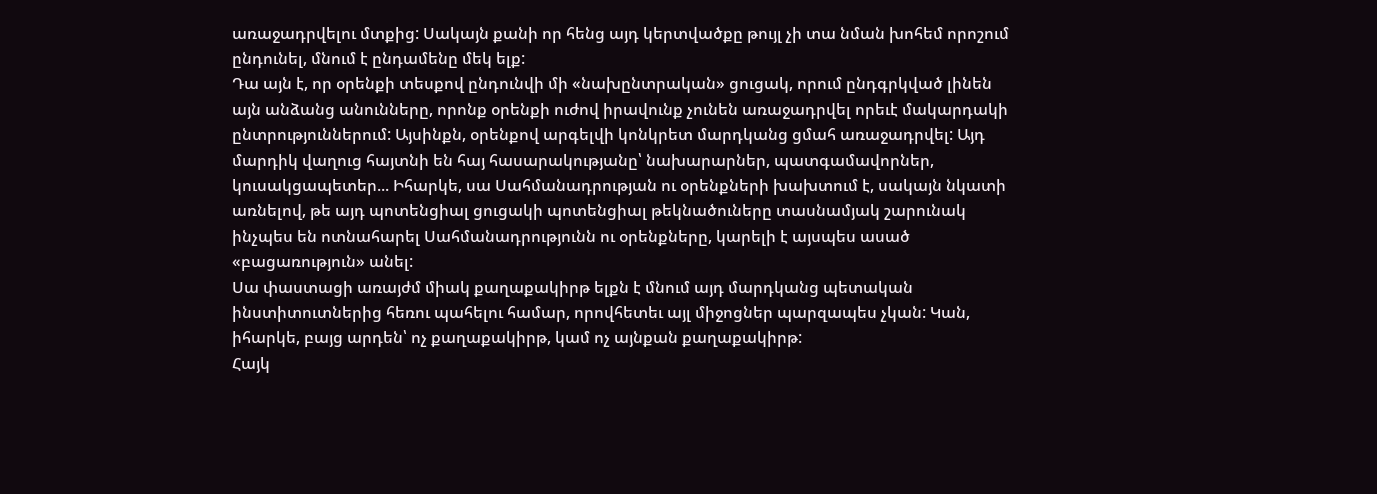առաջադրվելու մտքից: Սակայն քանի որ հենց այդ կերտվածքը թույլ չի տա նման խոհեմ որոշում ընդունել, մնում է ընդամենը մեկ ելք:
Դա այն է, որ օրենքի տեսքով ընդունվի մի «նախընտրական» ցուցակ, որում ընդգրկված լինեն այն անձանց անունները, որոնք օրենքի ուժով իրավունք չունեն առաջադրվել որեւէ մակարդակի ընտրություններում: Այսինքն, օրենքով արգելվի կոնկրետ մարդկանց ցմահ առաջադրվել: Այդ մարդիկ վաղուց հայտնի են հայ հասարակությանը՝ նախարարներ, պատգամավորներ, կուսակցապետեր... Իհարկե, սա Սահմանադրության ու օրենքների խախտում է, սակայն նկատի առնելով, թե այդ պոտենցիալ ցուցակի պոտենցիալ թեկնածուները տասնամյակ շարունակ ինչպես են ոտնահարել Սահմանադրությունն ու օրենքները, կարելի է այսպես ասած «բացառություն» անել:
Սա փաստացի առայժմ միակ քաղաքակիրթ ելքն է մնում այդ մարդկանց պետական ինստիտուտներից հեռու պահելու համար, որովհետեւ այլ միջոցներ պարզապես չկան: Կան, իհարկե, բայց արդեն՝ ոչ քաղաքակիրթ, կամ ոչ այնքան քաղաքակիրթ:
Հայկ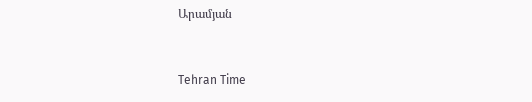Արամյան


Tehran Time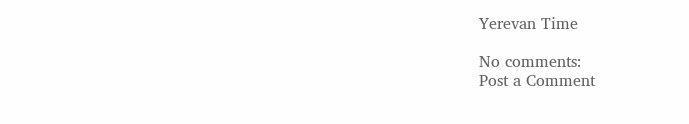Yerevan Time

No comments:
Post a Comment